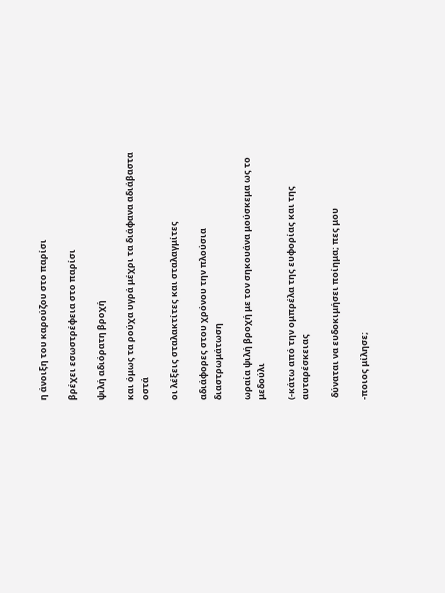η άνοιξη του καρούζου στο παρίσι

βρέχει εσωστρέφεια στο παρίσι

ψιλή αδιόρατη βροχή

και όμως τα ρούχα υγρά μέχρι τα διάφανα αδιάβαστα οστά

οι λέξεις σταλακτίτες και σταλαγμίτες

αδιάφορες στου χρόνου την πλούσια διαστρωμάτωση

ωραία ψιλή βροχή με τον σηκουάνα μούσκεμα ως το μεδούλι

(-κάτω από την ομπρέλα της ευφορίας και της αυταρέσκειας

 δύναται να ευδοκιμήσει ποίημα; πες μου

-ποιος μίλησε;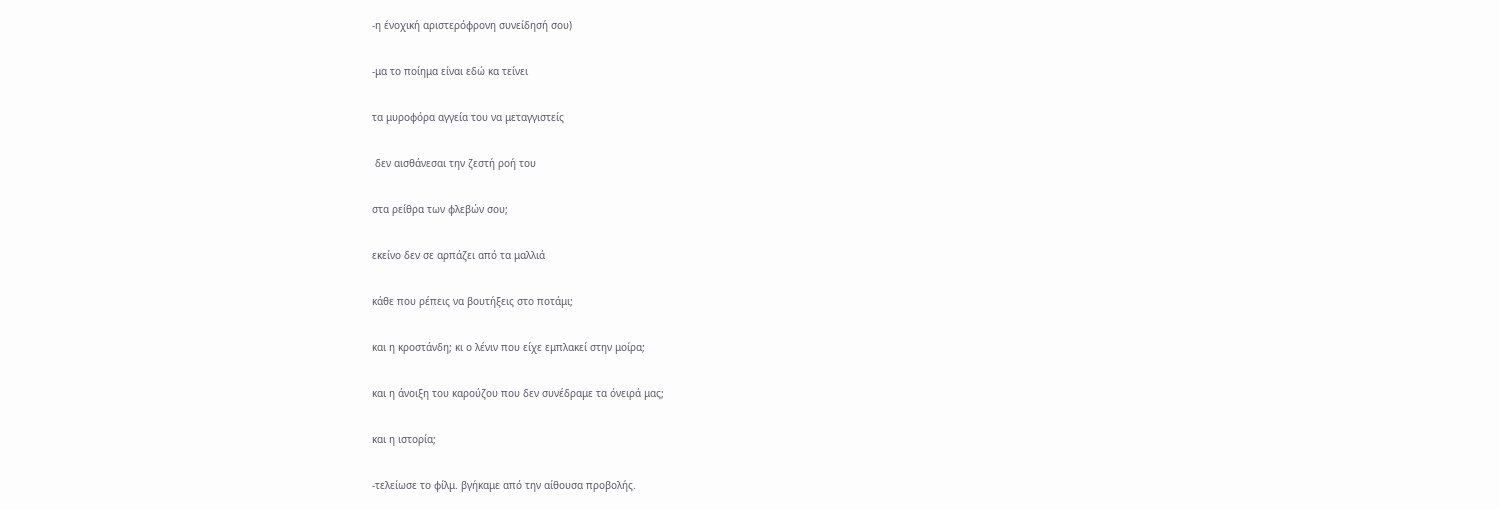-η ένοχική αριστερόφρονη συνείδησή σου)

-μα το ποίημα είναι εδώ κα τείνει

τα μυροφόρα αγγεία του να μεταγγιστείς

 δεν αισθάνεσαι την ζεστή ροή του

στα ρείθρα των φλεβών σου;

εκείνο δεν σε αρπάζει από τα μαλλιά

κάθε που ρέπεις να βουτήξεις στο ποτάμι;

και η κροστάνδη; κι ο λένιν που είχε εμπλακεί στην μοίρα;

και η άνοιξη του καρούζου που δεν συνέδραμε τα όνειρά μας;

και η ιστορία;

-τελείωσε το φίλμ. βγήκαμε από την αίθουσα προβολής.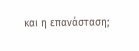και η επανάσταση;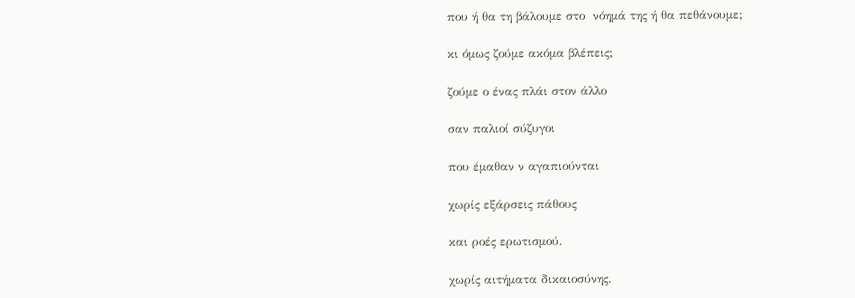που ή θα τη βάλουμε στο  νόημά της ή θα πεθάνουμε;

κι όμως ζούμε ακόμα βλέπεις;

ζούμε ο ένας πλάι στον άλλο

σαν παλιοί σύζυγοι

που έμαθαν ν αγαπιούνται

χωρίς εξάρσεις πάθους

και ροές ερωτισμού.

χωρίς αιτήματα δικαιοσύνης.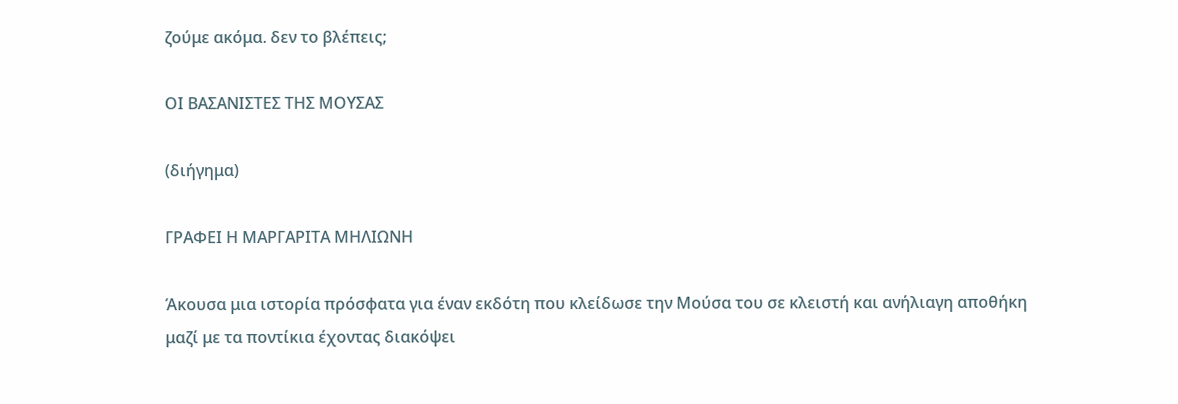ζούμε ακόμα. δεν το βλέπεις;

ΟΙ ΒΑΣΑΝΙΣΤΕΣ ΤΗΣ ΜΟΥΣΑΣ

(διήγημα)

ΓΡΑΦΕΙ Η ΜΑΡΓΑΡΙΤΑ ΜΗΛΙΩΝΗ

Άκουσα μια ιστορία πρόσφατα για έναν εκδότη που κλείδωσε την Μούσα του σε κλειστή και ανήλιαγη αποθήκη μαζί με τα ποντίκια έχοντας διακόψει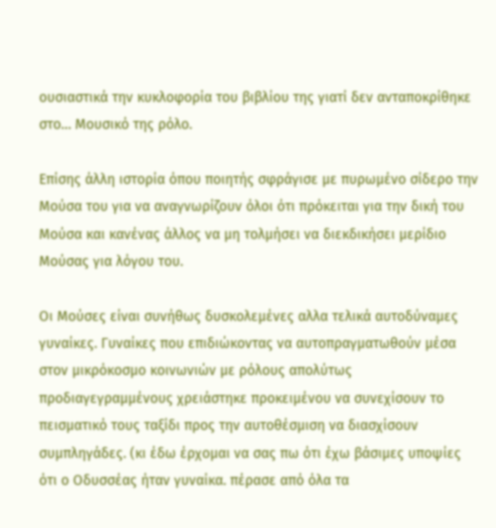ουσιαστικά την κυκλοφορία του βιβλίου της γιατί δεν ανταποκρίθηκε στο… Μουσικό της ρόλο.

Επίσης άλλη ιστορία όπου ποιητής σφράγισε με πυρωμένο σίδερο την Μούσα του για να αναγνωρίζουν όλοι ότι πρόκειται για την δική του Μούσα και κανένας άλλος να μη τολμήσει να διεκδικήσει μερίδιο Μούσας για λόγου του.

Οι Μούσες είναι συνήθως δυσκολεμένες αλλα τελικά αυτοδύναμες γυναίκες. Γυναίκες που επιδιώκοντας να αυτοπραγματωθούν μέσα στον μικρόκοσμο κοινωνιών με ρόλους απολύτως προδιαγεγραμμένους χρειάστηκε προκειμένου να συνεχίσουν το πεισματικό τους ταξίδι προς την αυτοθέσμιση να διασχίσουν συμπληγάδες. (κι έδω έρχομαι να σας πω ότι έχω βάσιμες υποψίες ότι ο Οδυσσέας ήταν γυναίκα. πέρασε από όλα τα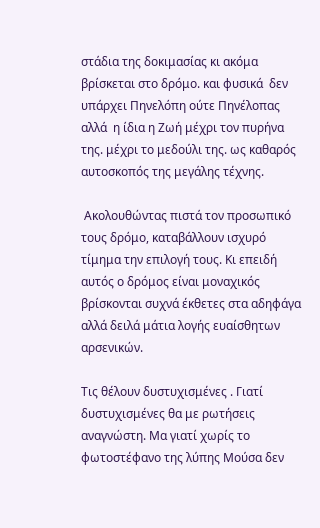στάδια της δοκιμασίας κι ακόμα βρίσκεται στο δρόμο. και φυσικά  δεν υπάρχει Πηνελόπη ούτε Πηνέλοπας αλλά  η ίδια η Ζωή μέχρι τον πυρήνα της. μέχρι το μεδούλι της. ως καθαρός αυτοσκοπός της μεγάλης τέχνης.

 Ακολουθώντας πιστά τον προσωπικό τους δρόμο, καταβάλλουν ισχυρό τίμημα την επιλογή τους. Κι επειδή αυτός ο δρόμος είναι μοναχικός βρίσκονται συχνά έκθετες στα αδηφάγα αλλά δειλά μάτια λογής ευαίσθητων αρσενικών.

Τις θέλουν δυστυχισμένες . Γιατί δυστυχισμένες θα με ρωτήσεις αναγνώστη. Μα γιατί χωρίς το φωτοστέφανο της λύπης Μούσα δεν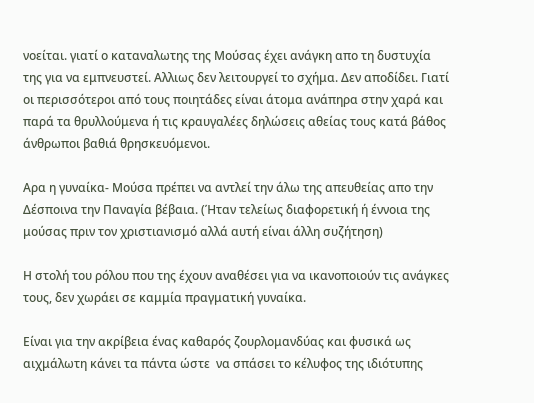νοείται. γιατί ο καταναλωτης της Μούσας έχει ανάγκη απο τη δυστυχία της για να εμπνευστεί. Αλλιως δεν λειτουργεί το σχήμα. Δεν αποδίδει. Γιατί οι περισσότεροι από τους ποιητάδες είναι άτομα ανάπηρα στην χαρά και παρά τα θρυλλούμενα ή τις κραυγαλέες δηλώσεις αθείας τους κατά βάθος άνθρωποι βαθιά θρησκευόμενοι.

Αρα η γυναίκα- Μούσα πρέπει να αντλεί την άλω της απευθείας απο την Δέσποινα την Παναγία βέβαια. (Ήταν τελείως διαφορετική ή έννοια της μούσας πριν τον χριστιανισμό αλλά αυτή είναι άλλη συζήτηση)

Η στολή του ρόλου που της έχουν αναθέσει για να ικανοποιούν τις ανάγκες τους, δεν χωράει σε καμμία πραγματική γυναίκα.

Είναι για την ακρίβεια ένας καθαρός ζουρλομανδύας και φυσικά ως αιχμάλωτη κάνει τα πάντα ώστε  να σπάσει το κέλυφος της ιδιότυπης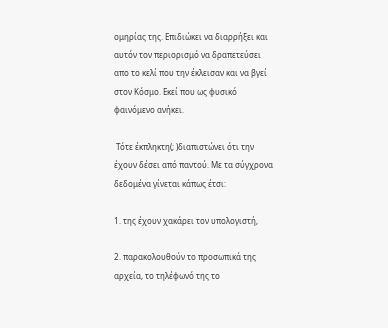ομηρίας της. Επιδιώκει να διαρρήξει και αυτόν τον περιορισμό να δραπετεύσει απο το κελί που την έκλεισαν και να βγεί στον Κόσμο. Εκεί που ως φυσικό φαινόμενο ανήκει.

 Τότε έκπληκτη(; )διαπιστώνει ότι την έχουν δέσει από παντού. Με τα σύγχρονα δεδομένα γίνεται κάπως έτσι:

1. της έχουν χακάρει τον υπολογιστή,

2. παρακολουθούν το προσωπικά της αρχεία, το τηλέφωνό της το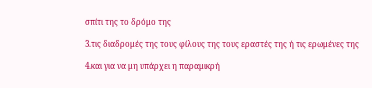σπίτι της το δρόμο της

3.τις διαδρομές της τους φίλους της τους εραστές της ή τις ερωμένες της

4.και για να μη υπάρχει η παραμικρή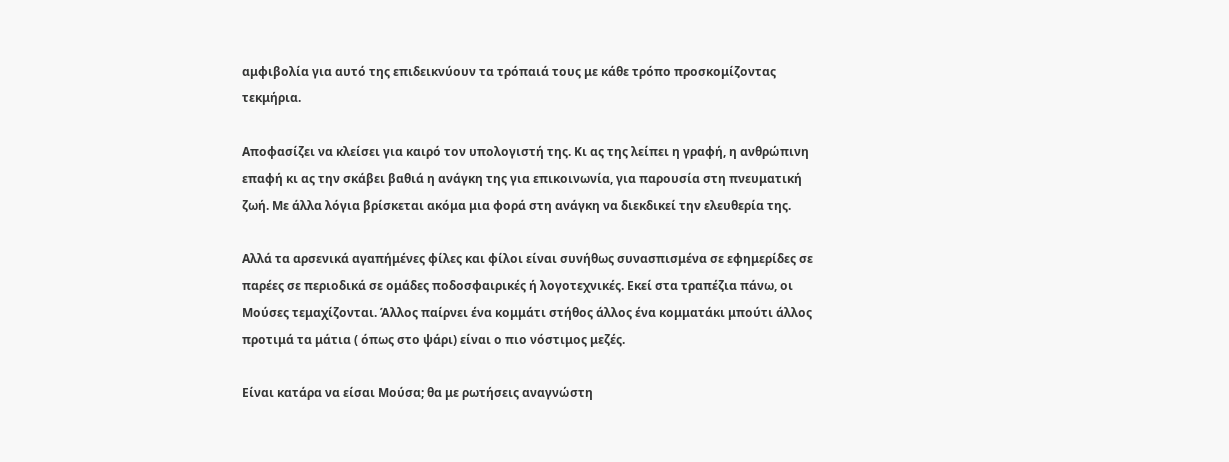αμφιβολία για αυτό της επιδεικνύουν τα τρόπαιά τους με κάθε τρόπο προσκομίζοντας τεκμήρια.

Αποφασίζει να κλείσει για καιρό τον υπολογιστή της. Κι ας της λείπει η γραφή, η ανθρώπινη επαφή κι ας την σκάβει βαθιά η ανάγκη της για επικοινωνία, για παρουσία στη πνευματική ζωή. Με άλλα λόγια βρίσκεται ακόμα μια φορά στη ανάγκη να διεκδικεί την ελευθερία της.

Αλλά τα αρσενικά αγαπήμένες φίλες και φίλοι είναι συνήθως συνασπισμένα σε εφημερίδες σε παρέες σε περιοδικά σε ομάδες ποδοσφαιρικές ή λογοτεχνικές. Εκεί στα τραπέζια πάνω, οι Μούσες τεμαχίζονται. Άλλος παίρνει ένα κομμάτι στήθος άλλος ένα κομματάκι μπούτι άλλος προτιμά τα μάτια ( όπως στο ψάρι) είναι ο πιο νόστιμος μεζές.

Είναι κατάρα να είσαι Μούσα; θα με ρωτήσεις αναγνώστη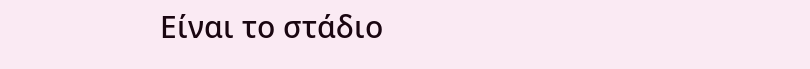Είναι το στάδιο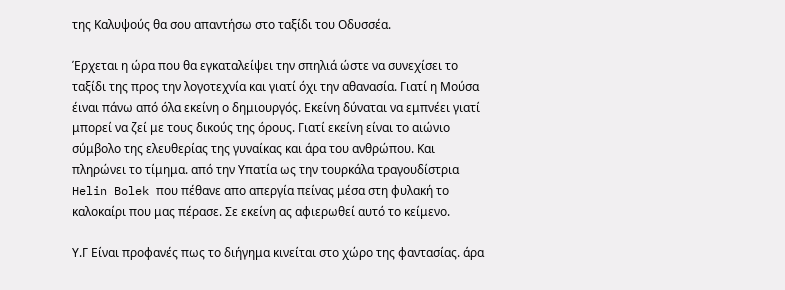της Καλυψούς θα σου απαντήσω στο ταξίδι του Οδυσσέα.

Έρχεται η ώρα που θα εγκαταλείψει την σπηλιά ώστε να συνεχίσει το ταξίδι της προς την λογοτεχνία και γιατί όχι την αθανασία. Γιατί η Μούσα έιναι πάνω από όλα εκείνη ο δημιουργός. Εκείνη δύναται να εμπνέει γιατί μπορεί να ζεί με τους δικούς της όρους. Γιατί εκείνη είναι το αιώνιο σύμβολο της ελευθερίας της γυναίκας και άρα του ανθρώπου. Και πληρώνει το τίμημα. από την Υπατία ως την τουρκάλα τραγουδίστρια Helin Bolek που πέθανε απο απεργία πείνας μέσα στη φυλακή το καλοκαίρι που μας πέρασε. Σε εκείνη ας αφιερωθεί αυτό το κείμενο.

Υ.Γ Είναι προφανές πως το διήγημα κινείται στο χώρο της φαντασίας. άρα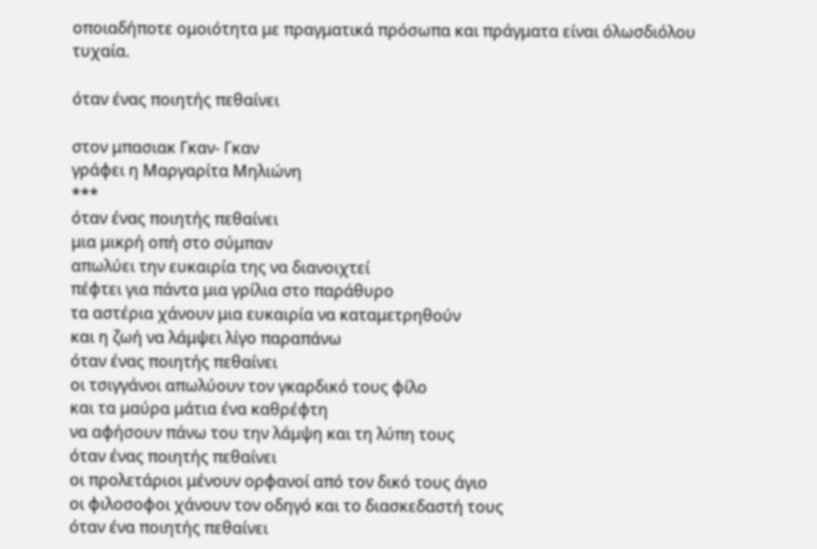οποιαδήποτε ομοιότητα με πραγματικά πρόσωπα και πράγματα είναι όλωσδιόλου τυχαία.

όταν ένας ποιητής πεθαίνει

στον μπασιακ Γκαν- Γκαν
γράφει η Μαργαρίτα Μηλιώνη
***
όταν ένας ποιητής πεθαίνει
μια μικρή οπή στο σύμπαν
απωλύει την ευκαιρία της να διανοιχτεί
πέφτει για πάντα μια γρίλια στο παράθυρο
τα αστέρια χάνουν μια ευκαιρία να καταμετρηθούν
και η ζωή να λάμψει λίγο παραπάνω
όταν ένας ποιητής πεθαίνει
οι τσιγγάνοι απωλύουν τον γκαρδικό τους φίλο
και τα μαύρα μάτια ένα καθρέφτη
να αφήσουν πάνω του την λάμψη και τη λύπη τους
όταν ένας ποιητής πεθαίνει
οι προλετάριοι μένουν ορφανοί από τον δικό τους άγιο
οι φιλοσοφοι χάνουν τον οδηγό και το διασκεδαστή τους
όταν ένα ποιητής πεθαίνει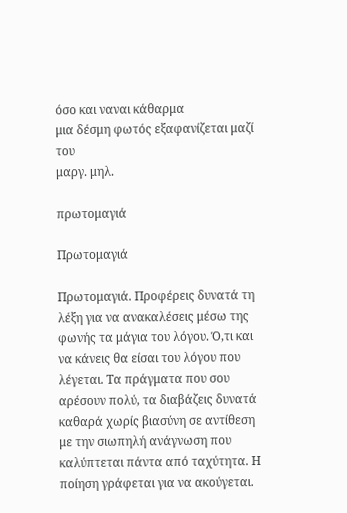όσο και ναναι κάθαρμα
μια δέσμη φωτός εξαφανίζεται μαζί του
μαργ. μηλ.

πρωτομαγιά

Πρωτομαγιά

Πρωτομαγιά. Προφέρεις δυνατά τη λέξη για να ανακαλέσεις μέσω της φωνής τα μάγια του λόγου. Ό,τι και να κάνεις θα είσαι του λόγου που λέγεται. Τα πράγματα που σου αρέσουν πολύ, τα διαβάζεις δυνατά καθαρά χωρίς βιασύνη σε αντίθεση με την σιωπηλή ανάγνωση που καλύπτεται πάντα από ταχύτητα. Η ποίηση γράφεται για να ακούγεται.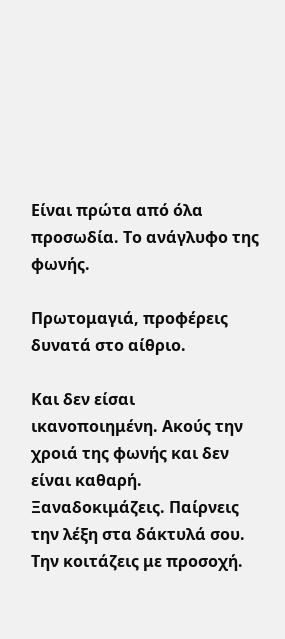Είναι πρώτα από όλα προσωδία. Το ανάγλυφο της φωνής.

Πρωτομαγιά, προφέρεις δυνατά στο αίθριο.

Και δεν είσαι ικανοποιημένη. Ακούς την χροιά της φωνής και δεν είναι καθαρή. Ξαναδοκιμάζεις. Παίρνεις την λέξη στα δάκτυλά σου. Την κοιτάζεις με προσοχή.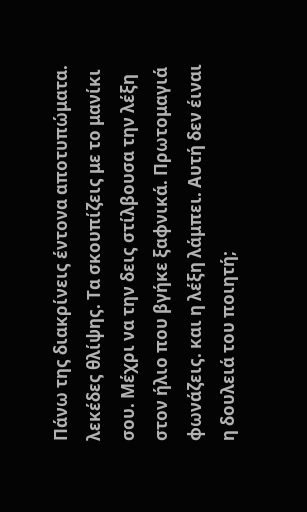Πάνω της διακρίνεις έντονα αποτυπώματα. λεκέδες θλίψης. Τα σκουπίζεις με το μανίκι σου. Μέχρι να την δεις στίλβουσα την λέξη στον ήλιο που βγήκε ξαφνικά. Πρωτομαγιά φωνάζεις. και η λέξη λάμπει. Αυτή δεν έιναι η δουλειά του ποιητή;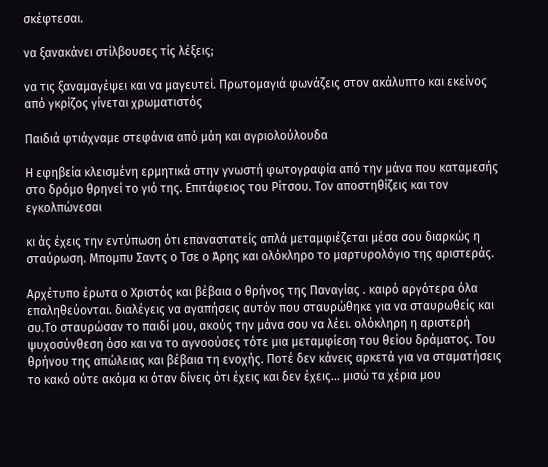σκέφτεσαι.

να ξανακάνει στίλβουσες τίς λέξεις;

να τις ξαναμαγέψει και να μαγευτεί. Πρωτομαγιά φωνάζεις στον ακάλυπτο και εκείνος από γκρίζος γίνεται χρωματιστός

Παιδιά φτιάχναμε στεφάνια από μάη και αγριολούλουδα

Η εφηβεία κλεισμένη ερμητικά στην γνωστή φωτογραφία από την μάνα που καταμεσής στο δρόμο θρηνεί το γιό της. Επιτάφειος του Ρίτσου. Τον αποστηθίζεις και τον εγκολπώνεσαι

κι άς έχεις την εντύπωση ότι επαναστατείς απλά μεταμφιέζεται μέσα σου διαρκώς η σταύρωση. Μπομπυ Σαντς ο Τσε ο Άρης και ολόκληρο το μαρτυρολόγιο της αριστεράς.

Αρχέτυπο έρωτα ο Χριστός και βέβαια ο θρήνος της Παναγίας . καιρό αργότερα όλα επαληθεύονται. διαλέγεις να αγαπήσεις αυτόν που σταυρώθηκε για να σταυρωθείς και συ.Το σταυρώσαν το παιδί μου, ακούς την μάνα σου να λέει. ολόκληρη η αριστερή ψυχοσύνθεση όσο και να το αγνοούσες τότε μια μεταμφίεση του θείου δράματος. Του θρήνου της απώλειας και βέβαια τη ενοχής. Ποτέ δεν κάνεις αρκετά για να σταματήσεις το κακό ούτε ακόμα κι όταν δίνεις ότι έχεις και δεν έχεις… μισώ τα χέρια μου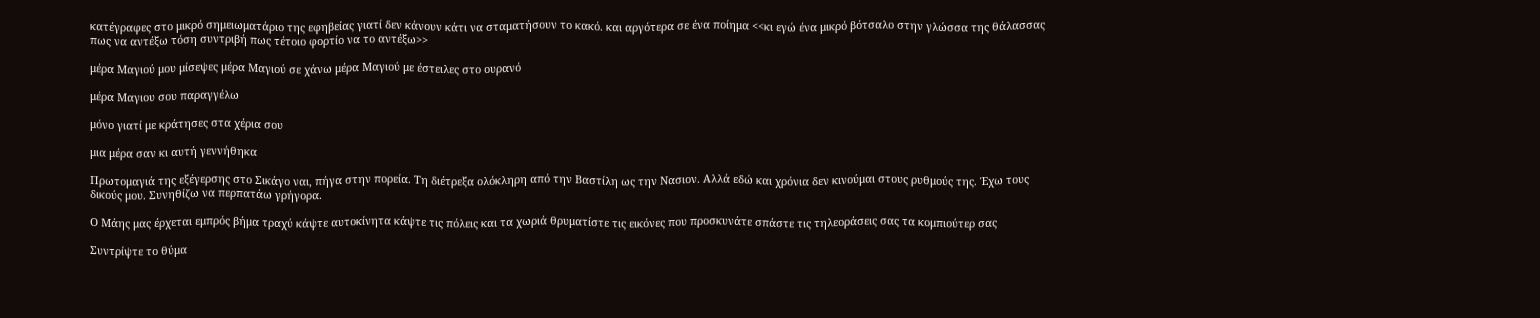κατέγραφες στο μικρό σημειωματάριο της εφηβείας γιατί δεν κάνουν κάτι να σταματήσουν το κακό. και αργότερα σε ένα ποίημα <<κι εγώ ένα μικρό βότσαλο στην γλώσσα της θάλασσας πως να αντέξω τόση συντριβή πως τέτοιο φορτίο να το αντέξω>>

μέρα Μαγιού μου μίσεψες μέρα Μαγιού σε χάνω μέρα Μαγιού με έστειλες στο ουρανό

μέρα Μαγιου σου παραγγέλω

μόνο γιατί με κράτησες στα χέρια σου

μια μέρα σαν κι αυτή γεννήθηκα

Πρωτομαγιά της εξέγερσης στο Σικάγο ναι, πήγα στην πορεία. Τη διέτρεξα ολόκληρη από την Βαστίλη ως την Νασιον. Αλλά εδώ και χρόνια δεν κινούμαι στους ρυθμούς της. Έχω τους δικούς μου. Συνηθίζω να περπατάω γρήγορα.

Ο Μάης μας έρχεται εμπρός βήμα τραχύ κάψτε αυτοκίνητα κάψτε τις πόλεις και τα χωριά θρυματίστε τις εικόνες που προσκυνάτε σπάστε τις τηλεοράσεις σας τα κομπιούτερ σας

Συντρίψτε το θύμα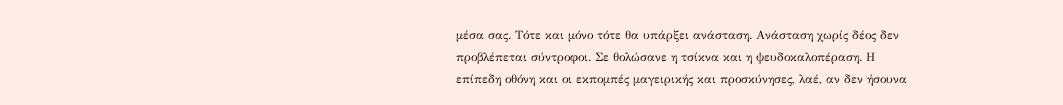μέσα σας. Τότε και μόνο τότε θα υπάρξει ανάσταση. Ανάσταση χωρίς δέος δεν προβλέπεται σύντροφοι. Σε θολώσανε η τσίκνα και η ψευδοκαλοπέραση. Η επίπεδη οθόνη και οι εκπομπές μαγειρικής και προσκύνησες, λαέ, αν δεν ήσουνα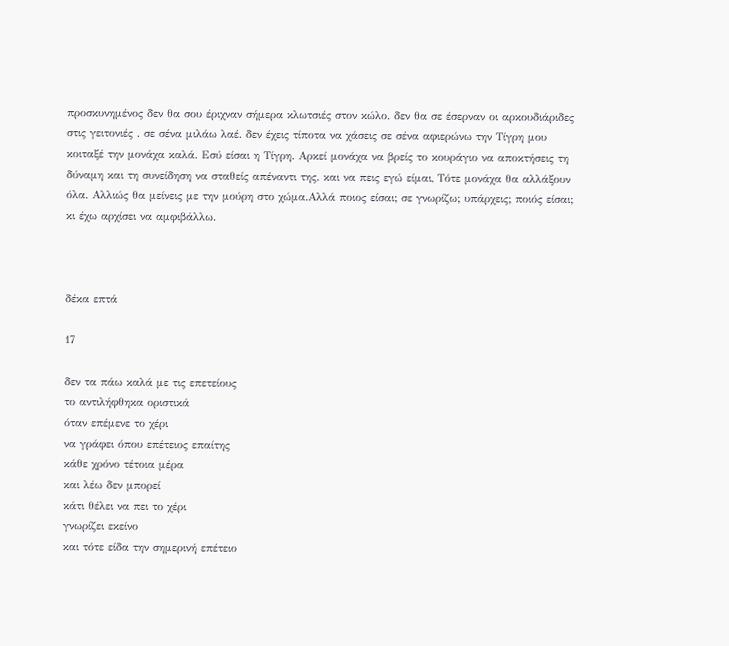προσκυνημένος δεν θα σου έριχναν σήμερα κλωτσιές στον κώλο. δεν θα σε έσερναν οι αρκουδιάριδες στις γειτονιές . σε σένα μιλάω λαέ. δεν έχεις τίποτα να χάσεις σε σένα αφιερώνω την Τίγρη μου κοιταξέ την μονάχα καλά. Εσύ είσαι η Τίγρη. Αρκεί μονάχα να βρείς το κουράγιο να αποκτήσεις τη δύναμη και τη συνείδηση να σταθείς απέναντι της. και να πεις εγώ είμαι, Τότε μονάχα θα αλλάξουν όλα. Αλλιώς θα μείνεις με την μούρη στο χώμα.Αλλά ποιος είσαι; σε γνωρίζω; υπάρχεις; ποιός είσαι; κι έχω αρχίσει να αμφιβάλλω.



δέκα επτά

17

δεν τα πάω καλά με τις επετείους
το αντιλήφθηκα οριστικά
όταν επέμενε το χέρι
να γράφει όπου επέτειος επαίτης
κάθε χρόνο τέτοια μέρα
και λέω δεν μπορεί
κάτι θέλει να πει το χέρι
γνωρίζει εκείνο
και τότε είδα την σημερινή επέτειο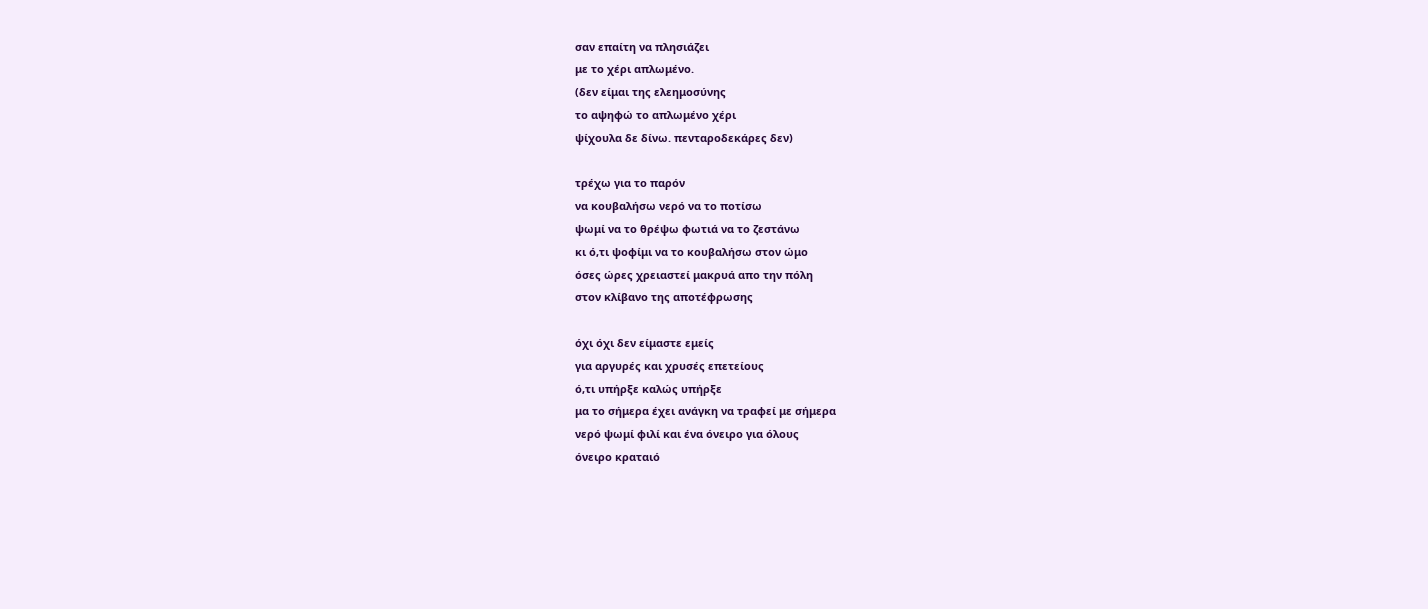σαν επαίτη να πλησιάζει
με το χέρι απλωμένο.
(δεν είμαι της ελεημοσύνης
το αψηφώ το απλωμένο χέρι
ψίχουλα δε δίνω. πενταροδεκάρες δεν)

τρέχω για το παρόν
να κουβαλήσω νερό να το ποτίσω
ψωμί να το θρέψω φωτιά να το ζεστάνω
κι ό,τι ψοφίμι να το κουβαλήσω στον ώμο
όσες ώρες χρειαστεί μακρυά απο την πόλη
στον κλίβανο της αποτέφρωσης

όχι όχι δεν είμαστε εμείς
για αργυρές και χρυσές επετείους
ό,τι υπήρξε καλώς υπήρξε
μα το σήμερα έχει ανάγκη να τραφεί με σήμερα
νερό ψωμί φιλί και ένα όνειρο για όλους
όνειρο κραταιό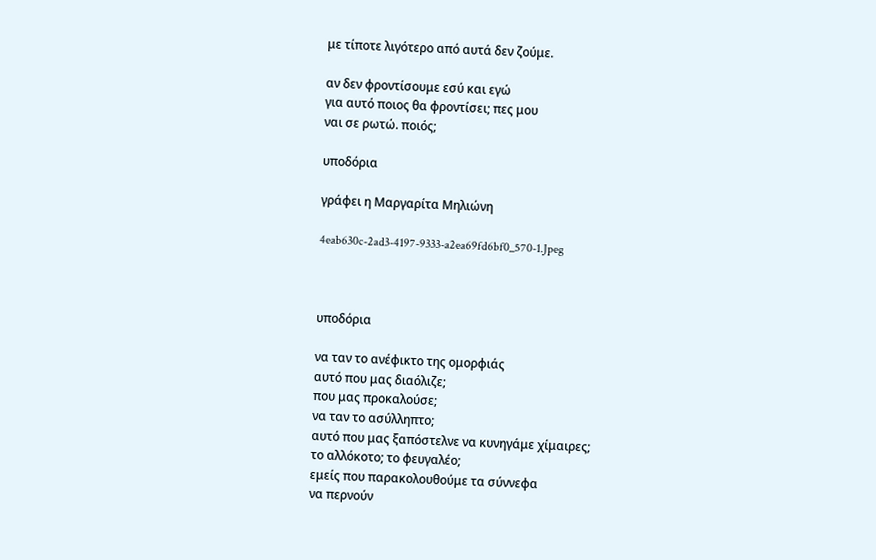με τίποτε λιγότερο από αυτά δεν ζούμε.

αν δεν φροντίσουμε εσύ και εγώ
για αυτό ποιος θα φροντίσει; πες μου
ναι σε ρωτώ. ποιός;

υποδόρια

γράφει η Μαργαρίτα Μηλιώνη

4eab630c-2ad3-4197-9333-a2ea69fd6bf0_570-1.Jpeg



υποδόρια

να ταν το ανέφικτο της ομορφιάς
αυτό που μας διαόλιζε;
που μας προκαλούσε;
να ταν το ασύλληπτο;
αυτό που μας ξαπόστελνε να κυνηγάμε χίμαιρες;
το αλλόκοτο; το φευγαλέο;
εμείς που παρακολουθούμε τα σύννεφα
να περνούν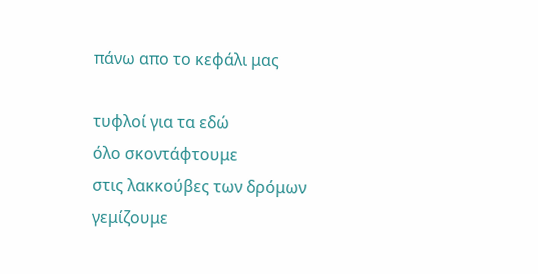πάνω απο το κεφάλι μας

τυφλοί για τα εδώ
όλο σκοντάφτουμε
στις λακκούβες των δρόμων
γεμίζουμε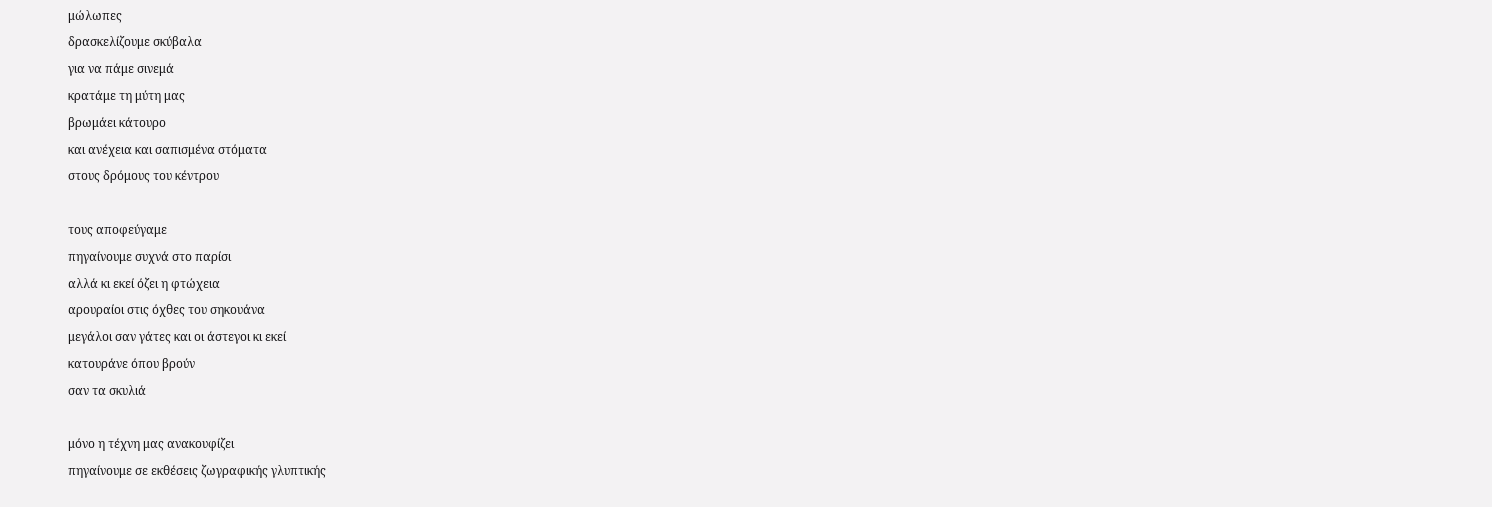μώλωπες
δρασκελίζουμε σκύβαλα
για να πάμε σινεμά
κρατάμε τη μύτη μας
βρωμάει κάτουρο
και ανέχεια και σαπισμένα στόματα
στους δρόμους του κέντρου

τους αποφεύγαμε
πηγαίνουμε συχνά στο παρίσι
αλλά κι εκεί όζει η φτώχεια
αρουραίοι στις όχθες του σηκουάνα
μεγάλοι σαν γάτες και οι άστεγοι κι εκεί
κατουράνε όπου βρούν
σαν τα σκυλιά

μόνο η τέχνη μας ανακουφίζει
πηγαίνουμε σε εκθέσεις ζωγραφικής γλυπτικής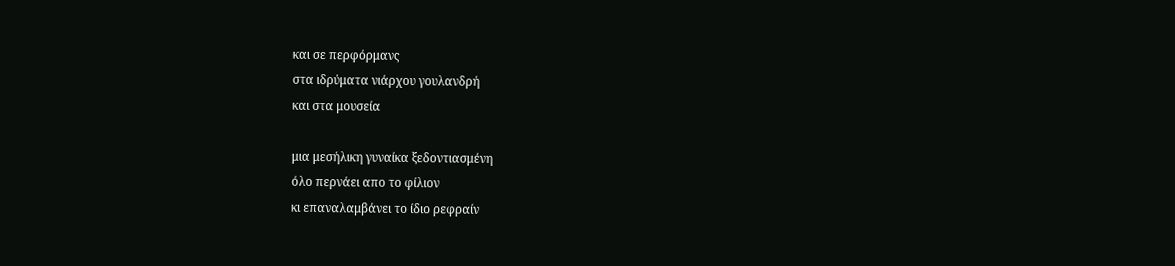και σε περφόρμανς
στα ιδρύματα νιάρχου γουλανδρή
και στα μουσεία

μια μεσήλικη γυναίκα ξεδοντιασμένη
όλο περνάει απο το φίλιον
κι επαναλαμβάνει το ίδιο ρεφραίν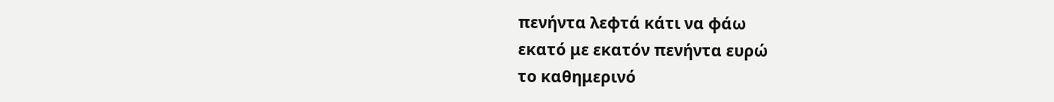πενήντα λεφτά κάτι να φάω
εκατό με εκατόν πενήντα ευρώ
το καθημερινό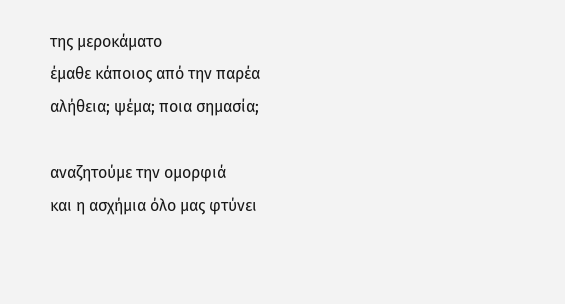της μεροκάματο
έμαθε κάποιος από την παρέα
αλήθεια; ψέμα; ποια σημασία;

αναζητούμε την ομορφιά
και η ασχήμια όλο μας φτύνει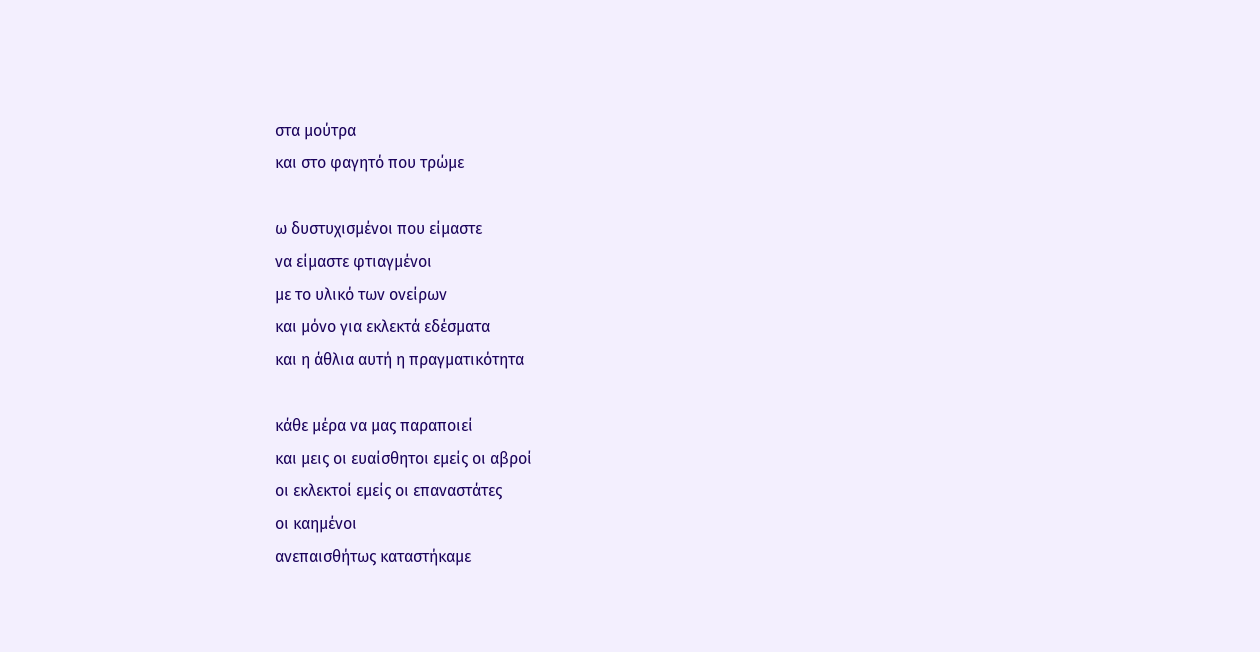στα μούτρα
και στο φαγητό που τρώμε

ω δυστυχισμένοι που είμαστε
να είμαστε φτιαγμένοι
με το υλικό των ονείρων
και μόνο για εκλεκτά εδέσματα
και η άθλια αυτή η πραγματικότητα

κάθε μέρα να μας παραποιεί
και μεις οι ευαίσθητοι εμείς οι αβροί
οι εκλεκτοί εμείς οι επαναστάτες
οι καημένοι
ανεπαισθήτως καταστήκαμε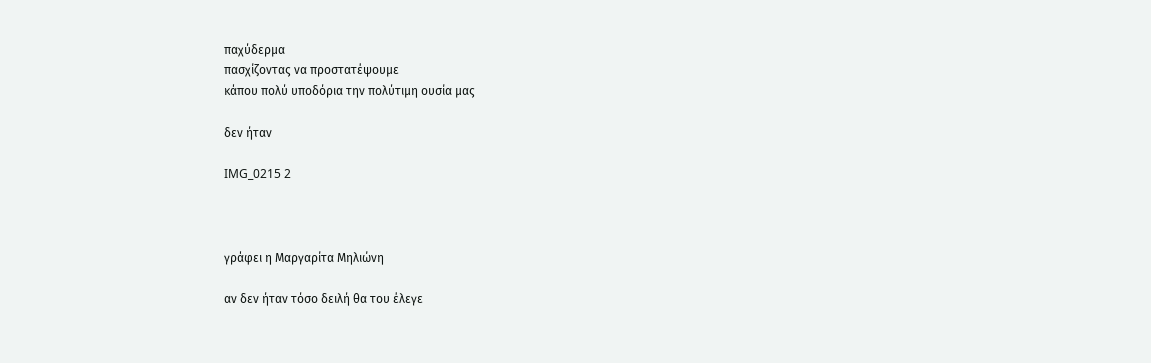παχύδερμα
πασχίζοντας να προστατέψουμε
κάπου πολύ υποδόρια την πολύτιμη ουσία μας

δεν ήταν

IMG_0215 2



γράφει η Μαργαρίτα Μηλιώνη

αν δεν ήταν τόσο δειλή θα του έλεγε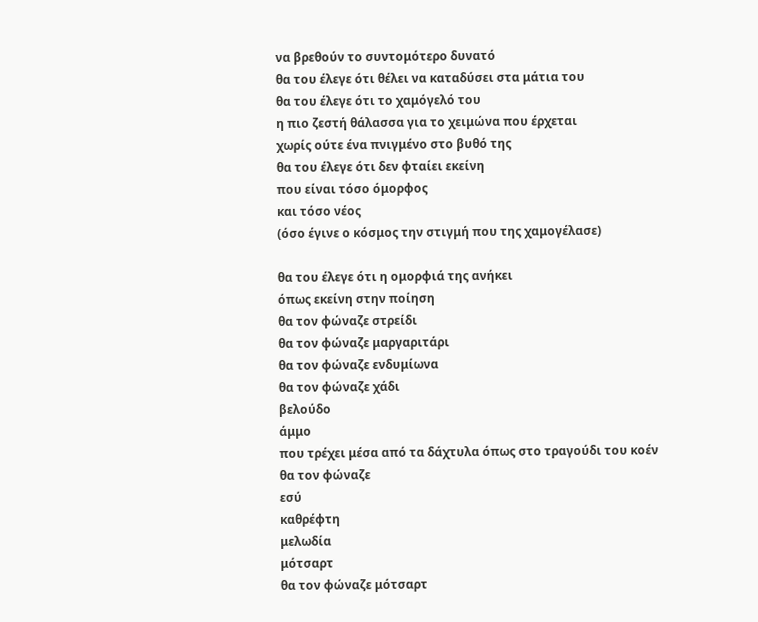να βρεθούν το συντομότερο δυνατό
θα του έλεγε ότι θέλει να καταδύσει στα μάτια του
θα του έλεγε ότι το χαμόγελό του
η πιο ζεστή θάλασσα για το χειμώνα που έρχεται
χωρίς ούτε ένα πνιγμένο στο βυθό της
θα του έλεγε ότι δεν φταίει εκείνη
που είναι τόσο όμορφος
και τόσο νέος
(όσο έγινε ο κόσμος την στιγμή που της χαμογέλασε)

θα του έλεγε ότι η ομορφιά της ανήκει
όπως εκείνη στην ποίηση
θα τον φώναζε στρείδι
θα τον φώναζε μαργαριτάρι
θα τον φώναζε ενδυμίωνα
θα τον φώναζε χάδι
βελούδο
άμμο
που τρέχει μέσα από τα δάχτυλα όπως στο τραγούδι του κοέν
θα τον φώναζε
εσύ
καθρέφτη
μελωδία
μότσαρτ
θα τον φώναζε μότσαρτ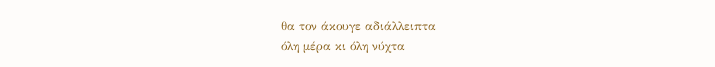θα τον άκουγε αδιάλλειπτα
όλη μέρα κι όλη νύχτα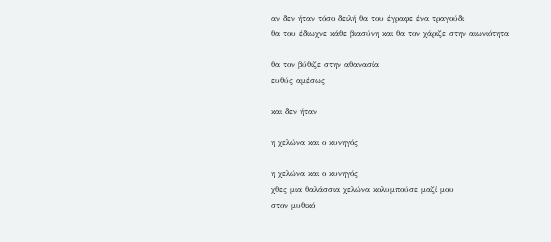αν δεν ήταν τόσο δειλή θα του έγραφε ένα τραγούδι
θα του έδιωχνε κάθε βιασύνη και θα τον χάριζε στην αιωνιότητα

θα τον βύθιζε στην αθανασία
ευθύς αμέσως

και δεν ήταν

η χελώνα και ο κυνηγός

η χελώνα και ο κυνηγός
χθες μια θαλάσσια χελώνα κολυμπούσε μαζί μου
στον μυθικό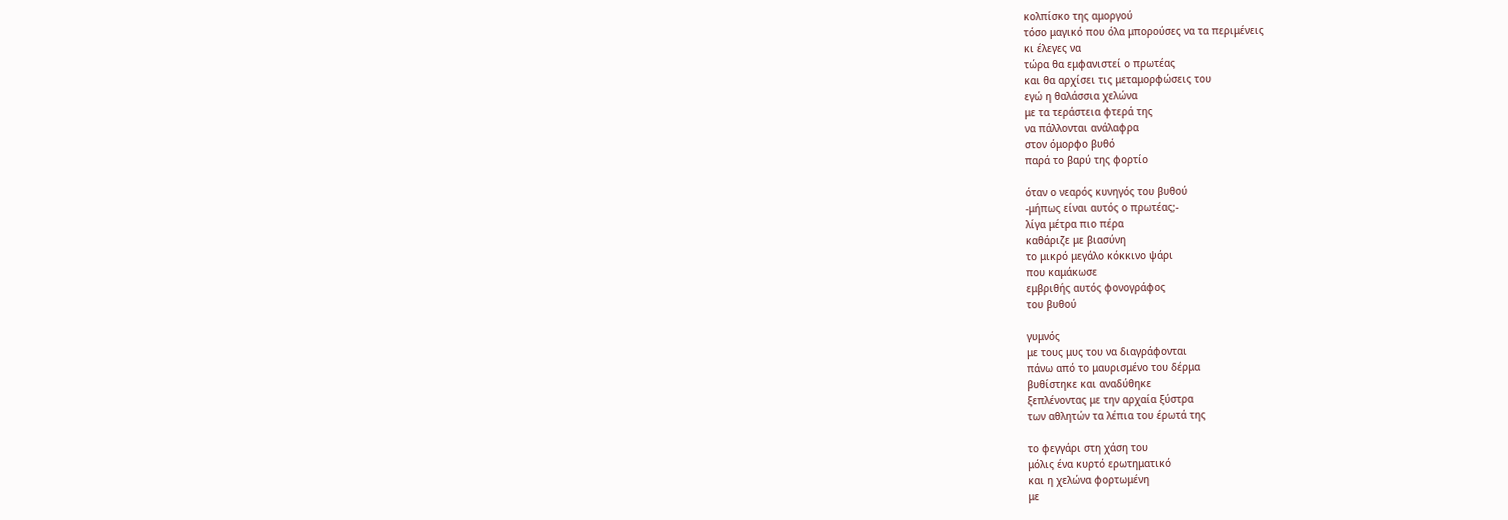κολπίσκο της αμοργού
τόσο μαγικό που όλα μπορούσες να τα περιμένεις
κι έλεγες να
τώρα θα εμφανιστεί ο πρωτέας
και θα αρχίσει τις μεταμορφώσεις του
εγώ η θαλάσσια χελώνα
με τα τεράστεια φτερά της
να πάλλονται ανάλαφρα
στον όμορφο βυθό
παρά το βαρύ της φορτίο

όταν ο νεαρός κυνηγός του βυθού
-μήπως είναι αυτός ο πρωτέας;-
λίγα μέτρα πιο πέρα
καθάριζε με βιασύνη
το μικρό μεγάλο κόκκινο ψάρι
που καμάκωσε
εμβριθής αυτός φονογράφος
του βυθού

γυμνός
με τους μυς του να διαγράφονται
πάνω από το μαυρισμένο του δέρμα
βυθίστηκε και αναδύθηκε
ξεπλένοντας με την αρχαία ξύστρα
των αθλητών τα λέπια του έρωτά της

το φεγγάρι στη χάση του
μόλις ένα κυρτό ερωτηματικό
και η χελώνα φορτωμένη
με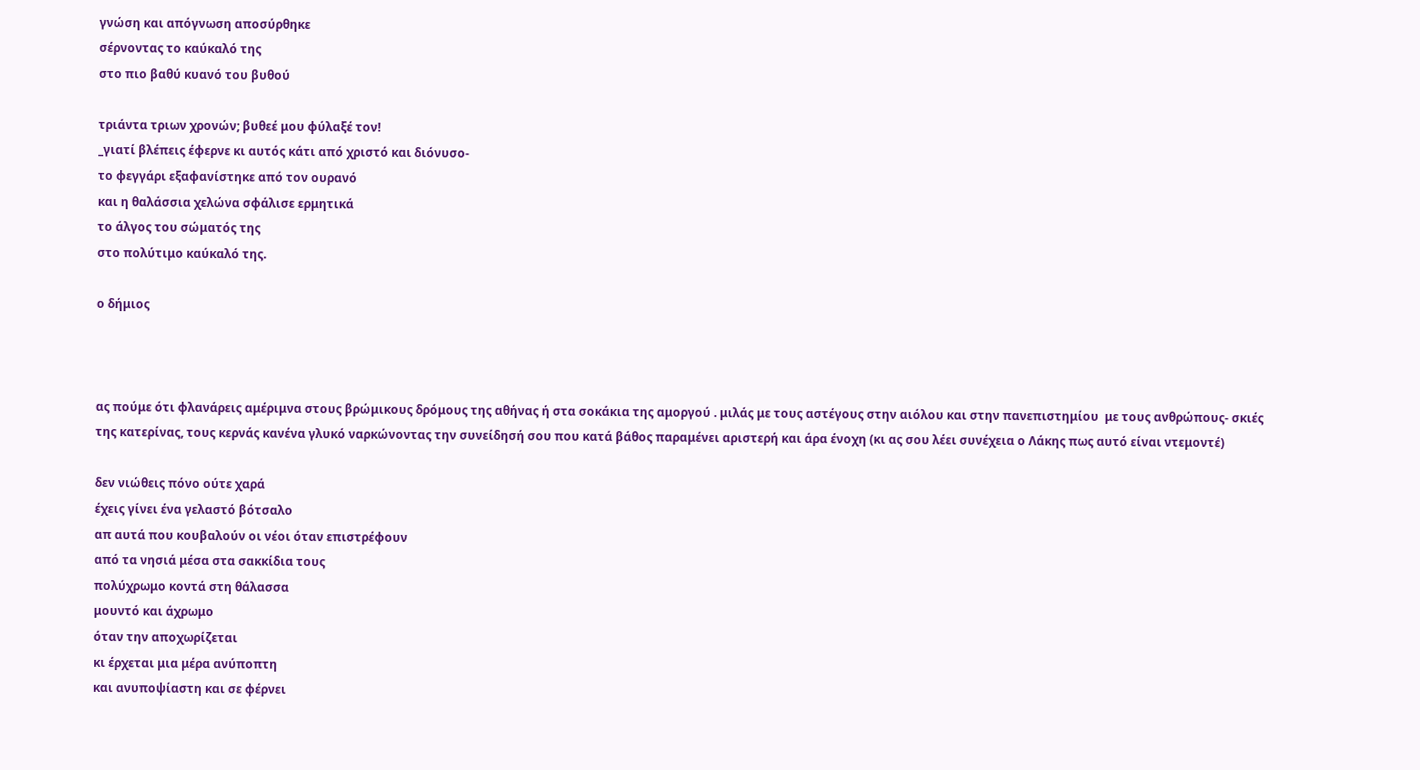γνώση και απόγνωση αποσύρθηκε
σέρνοντας το καύκαλό της
στο πιο βαθύ κυανό του βυθού

τριάντα τριων χρονών; βυθεέ μου φύλαξέ τον!
_γιατί βλέπεις έφερνε κι αυτός κάτι από χριστό και διόνυσο-
το φεγγάρι εξαφανίστηκε από τον ουρανό
και η θαλάσσια χελώνα σφάλισε ερμητικά
το άλγος του σώματός της
στο πολύτιμο καύκαλό της.

ο δήμιος



ας πούμε ότι φλανάρεις αμέριμνα στους βρώμικους δρόμους της αθήνας ή στα σοκάκια της αμοργού . μιλάς με τους αστέγους στην αιόλου και στην πανεπιστημίου  με τους ανθρώπους- σκιές της κατερίνας, τους κερνάς κανένα γλυκό ναρκώνοντας την συνείδησή σου που κατά βάθος παραμένει αριστερή και άρα ένοχη (κι ας σου λέει συνέχεια ο Λάκης πως αυτό είναι ντεμοντέ)

δεν νιώθεις πόνο ούτε χαρά
έχεις γίνει ένα γελαστό βότσαλο
απ αυτά που κουβαλούν οι νέοι όταν επιστρέφουν
από τα νησιά μέσα στα σακκίδια τους
πολύχρωμο κοντά στη θάλασσα
μουντό και άχρωμο
όταν την αποχωρίζεται
κι έρχεται μια μέρα ανύποπτη
και ανυποψίαστη και σε φέρνει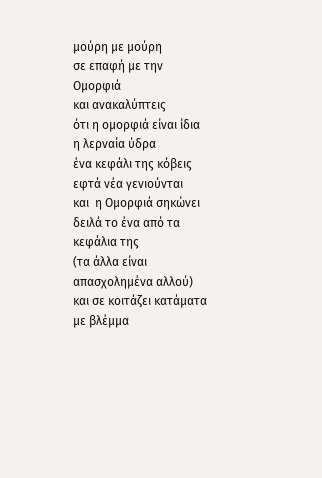μούρη με μούρη
σε επαφή με την Ομορφιά
και ανακαλύπτεις
ότι η ομορφιά είναι ίδια η λερναία ύδρα
ένα κεφάλι της κόβεις
εφτά νέα γενιούνται
και  η Ομορφιά σηκώνει
δειλά το ένα από τα κεφάλια της
(τα άλλα είναι απασχολημένα αλλού)
και σε κοιτάζει κατάματα
με βλέμμα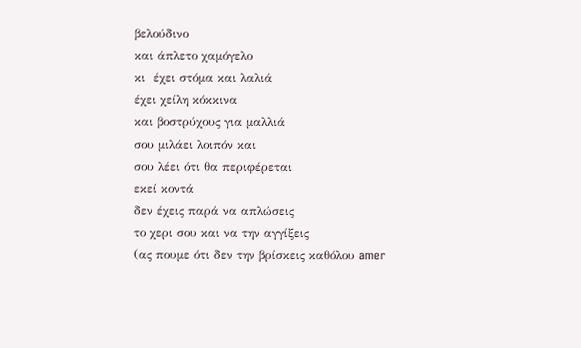βελούδινο
και άπλετο χαμόγελο
κι  έχει στόμα και λαλιά
έχει χείλη κόκκινα
και βοστρύχους για μαλλιά
σου μιλάει λοιπόν και
σου λέει ότι θα περιφέρεται
εκεί κοντά
δεν έχεις παρά να απλώσεις
το χερι σου και να την αγγίξεις
(ας πουμε ότι δεν την βρίσκεις καθόλου amer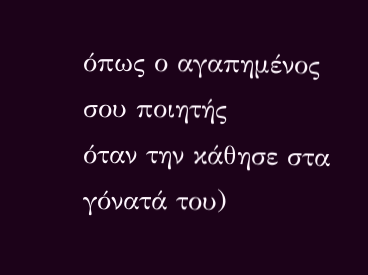όπως ο αγαπημένος σου ποιητής
όταν την κάθησε στα γόνατά του)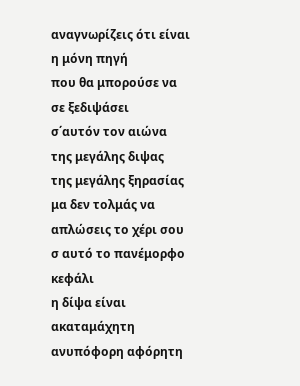αναγνωρίζεις ότι είναι η μόνη πηγή
που θα μπορούσε να σε ξεδιψάσει
σ΄αυτόν τον αιώνα
της μεγάλης διψας
της μεγάλης ξηρασίας
μα δεν τολμάς να απλώσεις το χέρι σου
σ αυτό το πανέμορφο κεφάλι
η δίψα είναι ακαταμάχητη
ανυπόφορη αφόρητη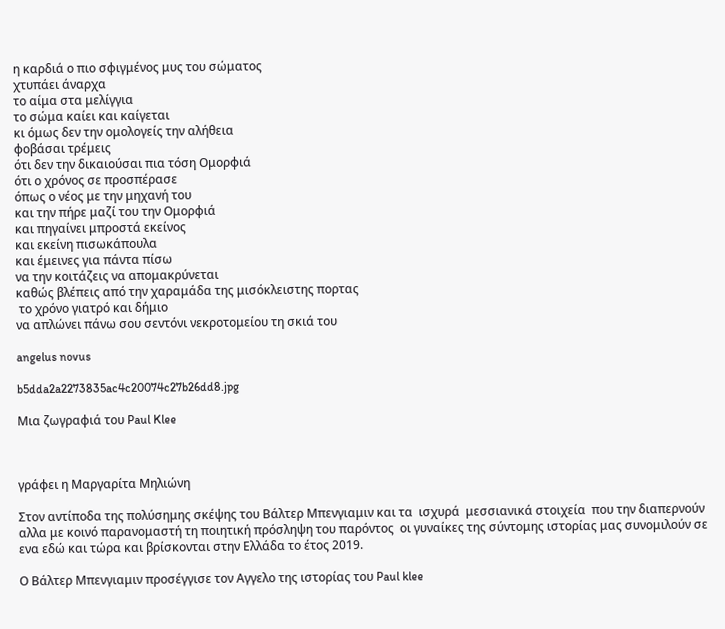η καρδιά ο πιο σφιγμένος μυς του σώματος
χτυπάει άναρχα
το αίμα στα μελίγγια
το σώμα καίει και καίγεται
κι όμως δεν την ομολογείς την αλήθεια
φοβάσαι τρέμεις
ότι δεν την δικαιούσαι πια τόση Ομορφιά
ότι ο χρόνος σε προσπέρασε
όπως ο νέος με την μηχανή του
και την πήρε μαζί του την Ομορφιά
και πηγαίνει μπροστά εκείνος
και εκείνη πισωκάπουλα
και έμεινες για πάντα πίσω
να την κοιτάζεις να απομακρύνεται
καθώς βλέπεις από την χαραμάδα της μισόκλειστης πορτας
 το χρόνο γιατρό και δήμιο
να απλώνει πάνω σου σεντόνι νεκροτομείου τη σκιά του

angelus novus

b5dda2a2273835ac4c20074c27b26dd8.jpg

Μια ζωγραφιά του Paul Klee



γράφει η Μαργαρίτα Μηλιώνη

Στον αντίποδα της πολύσημης σκέψης του Βάλτερ Μπενγιαμιν και τα  ισχυρά  μεσσιανικά στοιχεία  που την διαπερνούν αλλα με κοινό παρανομαστή τη ποιητική πρόσληψη του παρόντος  οι γυναίκες της σύντομης ιστορίας μας συνομιλούν σε ενα εδώ και τώρα και βρίσκονται στην Ελλάδα το έτος 2019.

Ο Βάλτερ Μπενγιαμιν προσέγγισε τον Αγγελο της ιστορίας του Paul klee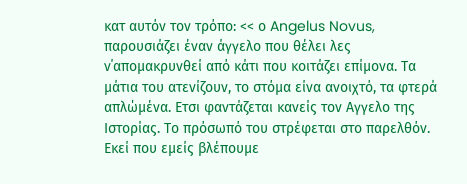κατ αυτόν τον τρόπο: << ο Angelus Novus, παρουσιάζει έναν άγγελο που θέλει λες ν΄απομακρυνθεί από κάτι που κοιτάζει επίμονα. Τα μάτια του ατενίζουν, το στόμα είνα ανοιχτό, τα φτερά απλώμένα. Ετσι φαντάζεται κανείς τον Αγγελο της Ιστορίας. Το πρόσωπό του στρέφεται στο παρελθόν. Εκεί που εμείς βλέπουμε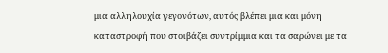μια αλληλουχία γεγονότων, αυτός βλέπει μια και μόνη καταστροφή που στοιβάζει συντρίμμια και τα σαρώνει με τα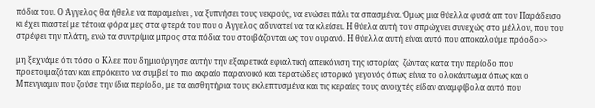πόδια του. Ο Άγγελος θα ήθελε να παραμείνει , να ξυπνήσει τους νεκρούς, να ενώσει πάλι τα σπασμένα. Όμως μια θύελλα φυσά απ τον Παράδεισο κι έχει πιαστεί με τέτοια φόρα μες στα φτερά του που ο Αγγελος αδυνατεί να τα κλείσει. Η θύελα αυτή τον σπρώχνει συνεχώς στο μέλλον, που του στρέφει την πλάτη, ενώ τα συντρίμια μπρος στα πόδια του στοιβάζονται ως τον ουρανό. Η θύελλα αυτή είναι αυτό που αποκαλούμε πρόοδο>>

μη ξεχνάμε ότι τόσο ο Κλεε που δημιούργησε αυτήν την εξαιρετικά εφιαλτική απεικόνιση της ιστορίας  ζώντας κατα την περίοδο που προετοιμαζόταν και επρόκειτο να συμβεί το πιο ακραίο παρανοικό και τερατώδες ιστορικό γεγονός όπως είνια το ολοκάυτωμα όπως και ο Μπενγιαμιν που ζούσε την ίδια περίοδο, με τα αισθητήρια τους εκλεπτυσμένα και τις κεραίες τους ανοιχτές είδαν αναμφίβολα αυτό που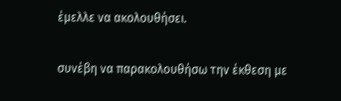έμελλε να ακολουθήσει.

συνέβη να παρακολουθήσω την έκθεση με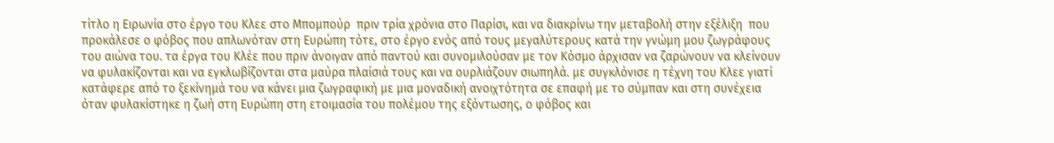τίτλο η Ειρωνία στο έργο του Κλεε στο Μπομπούρ  πριν τρία χρόνια στο Παρίσι, και να διακρίνω την μεταβολή στην εξέλιξη  που προκάλεσε ο φόβος που απλωνόταν στη Ευρώπη τότε, στο έργο ενός από τους μεγαλύτερους κατά την γνώμη μου ζωγράφους του αιώνα του. τα έργα του Κλέε που πριν άνοιγαν από παντού και συνομιλούσαν με τον Κόσμο άρχισαν να ζαρώνουν να κλείνουν να φυλακίζονται και να εγκλωβίζονται στα μαύρα πλαίσιά τους και να ουρλιάζουν σιωπηλά. με συγκλόνισε η τέχνη του Κλεε γιατί κατάφερε από το ξεκίνημά του να κάνει μια ζωγραφική με μια μοναδική ανοιχτότητα σε επαφή με το σύμπαν και στη συνέχεια όταν φυλακίστηκε η ζωή στη Ευρώπη στη ετοιμασία του πολέμου της εξόντωσης, ο φόβος και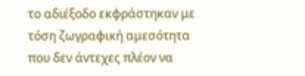το αδιέξοδο εκφράστηκαν με τόση ζωγραφική αμεσότητα που δεν άντεχες πλέον να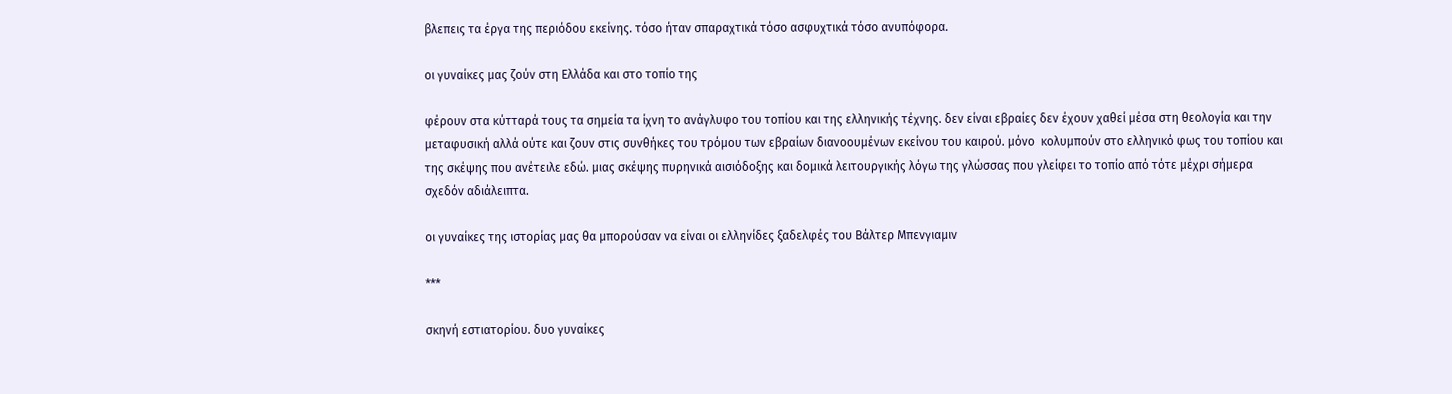βλεπεις τα έργα της περιόδου εκείνης. τόσο ήταν σπαραχτικά τόσο ασφυχτικά τόσο ανυπόφορα.

οι γυναίκες μας ζούν στη Ελλάδα και στο τοπίο της

φέρουν στα κύτταρά τους τα σημεία τα ίχνη το ανάγλυφο του τοπίου και της ελληνικής τέχνης. δεν είναι εβραίες δεν έχουν χαθεί μέσα στη θεολογία και την μεταφυσική αλλά ούτε και ζουν στις συνθήκες του τρόμου των εβραίων διανοουμένων εκείνου του καιρού. μόνο  κολυμπούν στο ελληνικό φως του τοπίου και της σκέψης που ανέτειλε εδώ. μιας σκέψης πυρηνικά αισιόδοξης και δομικά λειτουργικής λόγω της γλώσσας που γλείφει το τοπίο από τότε μέχρι σήμερα σχεδόν αδιάλειπτα.

οι γυναίκες της ιστορίας μας θα μπορούσαν να είναι οι ελληνίδες ξαδελφές του Βάλτερ Μπενγιαμιν

***

σκηνή εστιατορίου. δυο γυναίκες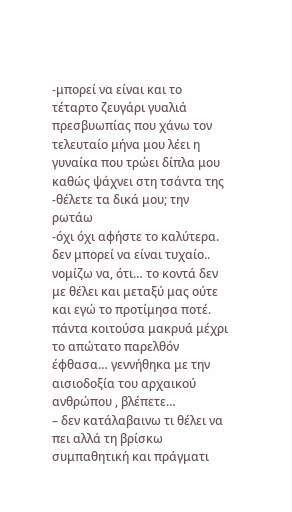-μπορεί να είναι και το τέταρτο ζευγάρι γυαλιά πρεσβυωπίας που χάνω τον τελευταίο μήνα μου λέει η γυναίκα που τρώει δίπλα μου καθώς ψάχνει στη τσάντα της
-θέλετε τα δικά μου; την ρωτάω
-όχι όχι αφήστε το καλύτερα. δεν μπορεί να είναι τυχαίο..
νομίζω να, ότι… το κοντά δεν με θέλει και μεταξύ μας ούτε και εγώ το προτίμησα ποτέ. πάντα κοιτούσα μακρυά μέχρι το απώτατο παρελθόν έφθασα… γεννήθηκα με την αισιοδοξία του αρχαικού ανθρώπου , βλέπετε…
– δεν κατάλαβαινω τι θέλει να πει αλλά τη βρίσκω συμπαθητική και πράγματι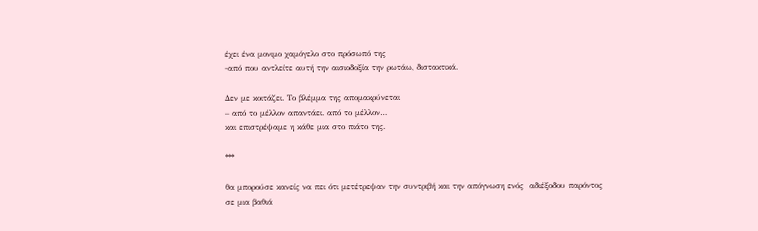έχει ένα μονιμο χαμόγελο στο πρόσωπό της
-από που αντλείτε αυτή την αισιοδοξία την ρωτάω, διστακτικά.

Δεν με κοιτάζει. Το βλέμμα της απομακρύνεται
– από το μέλλον απαντάει. από το μέλλον…
και επιστρέψαμε η κάθε μια στο πιάτο της.

***

θα μπορούσε κανείς να πει ότι μετέτρεψαν την συντριβή και την απόγνωση ενός  αδιέξοδου παρόντος σε μια βαθιά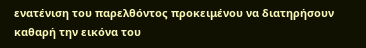ενατένιση του παρελθόντος προκειμένου να διατηρήσουν καθαρή την εικόνα του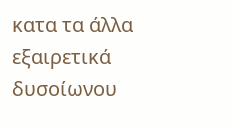κατα τα άλλα εξαιρετικά δυσοίωνου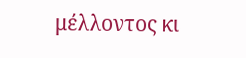μέλλοντος κι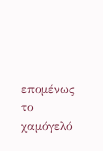επομένως το χαμόγελό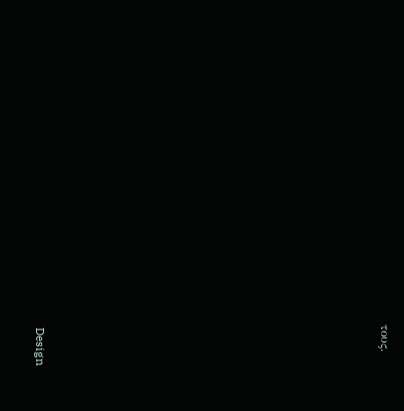τους.























Design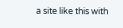a site like this with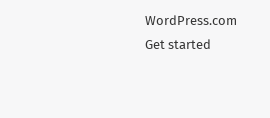WordPress.com
Get started